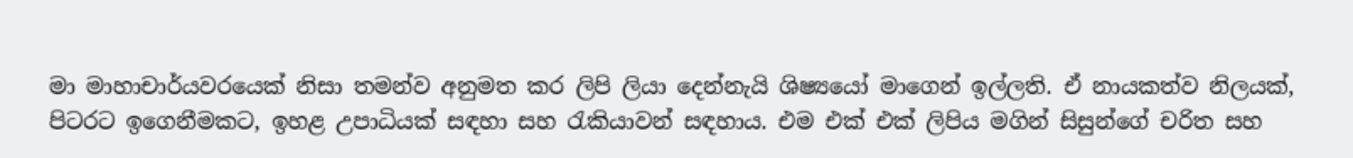මා මාහාචාර්යවරයෙක් නිසා තමන්ව අනුමත කර ලිපි ලියා දෙන්නැයි ශිෂ්‍යයෝ මාගෙන් ඉල්ලති. ඒ නායකත්ව නිලයක්, පිටරට ඉගෙනීමකට, ඉහළ උපාධියක් සඳහා සහ රැකියාවන් සඳහාය. එම එක් එක් ලිපිය මගින් සිසුන්ගේ චරිත සහ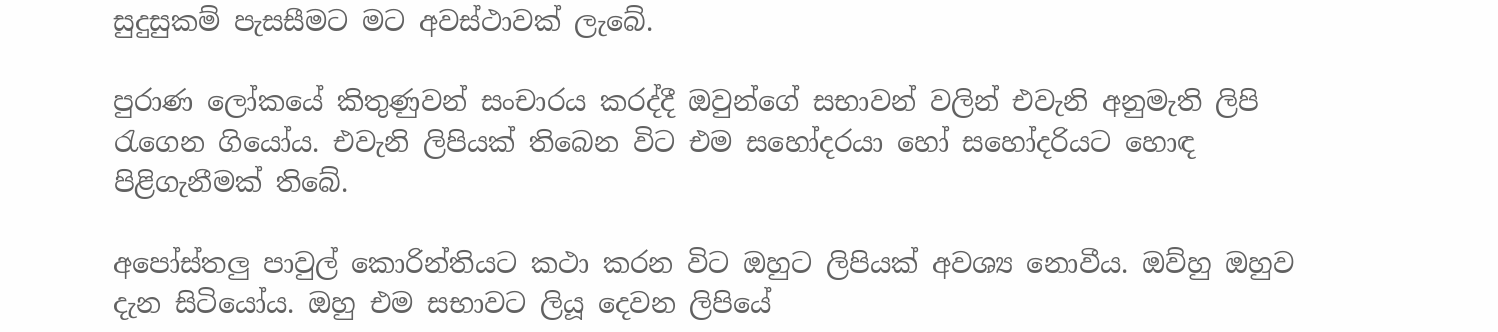සුදුසුකම් පැසසීමට මට අවස්ථාවක් ලැබේ.

පුරාණ ලෝකයේ කිතුණුවන් සංචාරය කරද්දී ඔවුන්ගේ සභාවන් වලින් එවැනි අනුමැති ලිපි රැගෙන ගියෝය. එවැනි ලිපියක් තිබෙන විට එම සහෝදරයා හෝ සහෝදරියට හොඳ පිළිගැනීමක් තිබේ.

අපෝස්තලු පාවුල් කොරින්තියට කථා කරන විට ඔහුට ලිපියක් අවශ්‍ය නොවීය. ඔව්හු ඔහුව දැන සිටියෝය. ඔහු එම සභාවට ලියූ දෙවන ලිපියේ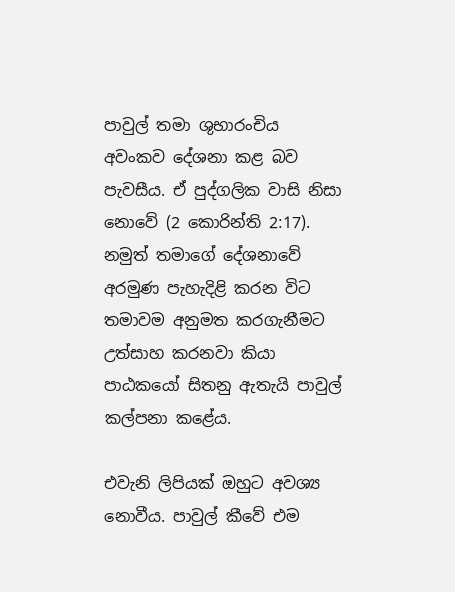පාවුල් තමා ශුභාරංචිය අවංකව දේශනා කළ බව පැවසීය. ඒ පුද්ගලික වාසි නිසා නොවේ (2 කොරින්ති 2:17). නමුත් තමාගේ දේශනාවේ අරමුණ පැහැදිළි කරන විට තමාවම අනුමත කරගැනීමට උත්සාහ කරනවා කියා පාඨකයෝ සිතනු ඇතැයි පාවුල් කල්පනා කළේය.

එවැනි ලිපියක් ඔහුට අවශ්‍ය නොවීය. පාවුල් කීවේ එම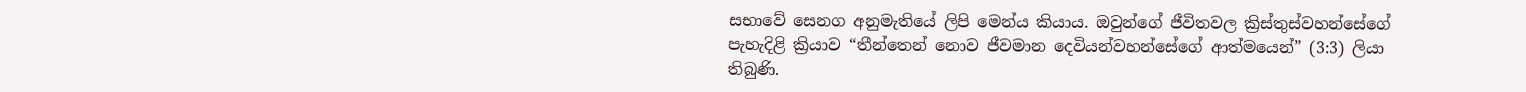සභාවේ සෙනග අනුමැතියේ ලිපි මෙන්ය කියාය. ඔවුන්ගේ ජීවිතවල ක්‍රිස්තුස්වහන්සේගේ පැහැදිළි ක්‍රියාව “තීන්තෙන් නොව ජීවමාන දෙවියන්වහන්සේගේ ආත්මයෙන්” (3:3) ලියා තිබුණි.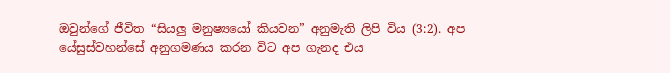ඔවුන්ගේ ජීවිත “සියලු මනුෂ්‍යයෝ කියවන” අනුමැති ලිපි විය (3:2). අප
යේසුස්වහන්සේ අනුගමණය කරන විට අප ගැනද එය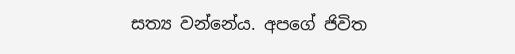සත්‍ය වන්නේය. අපගේ ජිවිත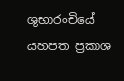ශුභාරංචියේ යහපත ප්‍රකාශ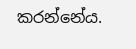කරන්නේය.